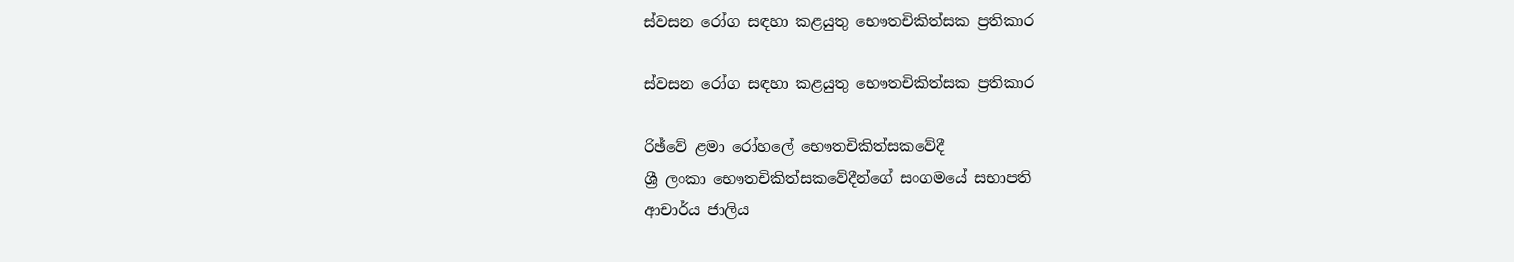ස්වසන රෝග සඳහා කළයුතු භෞතචිකිත්සක ප්‍රතිකාර

ස්වසන රෝග සඳහා කළයුතු භෞතචිකිත්සක ප්‍රතිකාර

රිඡ්වේ ළමා රෝහලේ භෞතචිකිත්සකවේදී
ශ්‍රී ලංකා භෞතචිකිත්සකවේදීන්ගේ සංගමයේ සභාපති
ආචාර්ය ජාලිය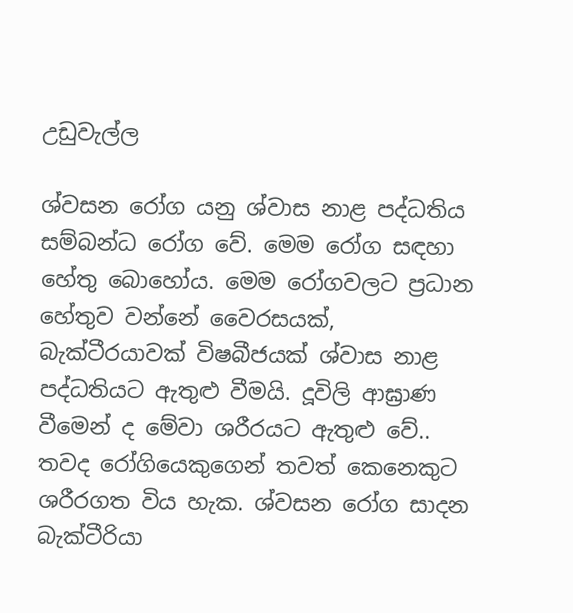උඩුවැල්ල

ශ්වසන රෝග යනු ශ්වාස නාළ පද්ධතිය සම්බන්ධ රෝග වේ. මෙම රෝග සඳහා හේතු බොහෝය. මෙම රෝගවලට ප්‍රධාන හේතුව වන්නේ වෛරසයක්, බැක්ටීරයාවක් විෂබීජයක් ශ්වාස නාළ පද්ධතියට ඇතුළු වීමයි. දූවිලි ආඝ්‍රාණ වීමෙන් ද මේවා ශරීරයට ඇතුළු වේ.. තවද රෝගියෙකුගෙන් තවත් කෙනෙකුට ශරීරගත විය හැක. ශ්වසන රෝග සාදන බැක්ටීරියා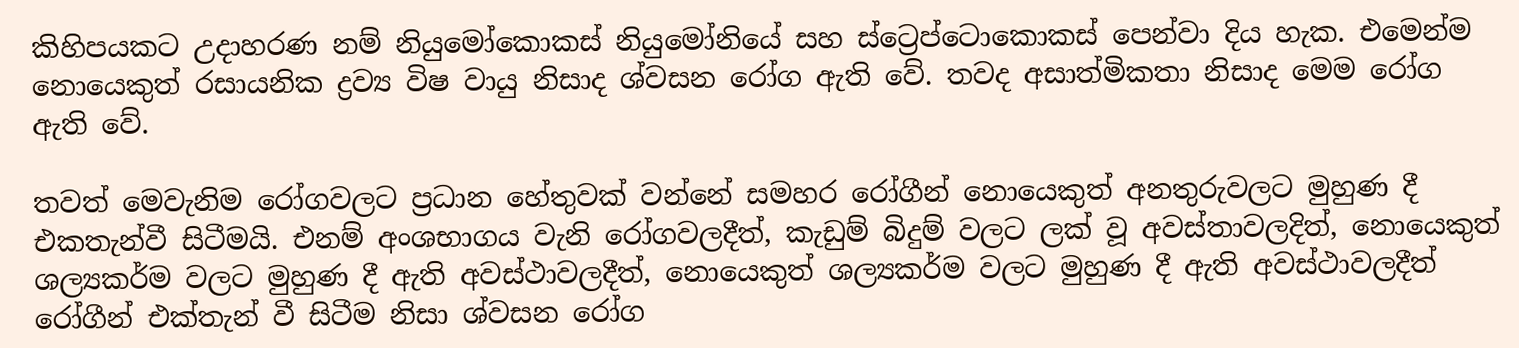කිහිපයකට උදාහරණ නම් නියුමෝකොකස් නියුමෝනියේ සහ ස්ට්‍රෙප්ටොකොකස් පෙන්වා දිය හැක. එමෙන්ම නොයෙකුත් රසායනික ද්‍රව්‍ය විෂ වායු නිසාද ශ්වසන රෝග ඇති වේ. තවද අසාත්මිකතා නිසාද මෙම රෝග ඇති වේ.

තවත් මෙවැනිම රෝගවලට ප්‍රධාන හේතුවක් වන්නේ සමහර රෝගීන් නොයෙකුත් අනතුරුවලට මුහුණ දී එකතැන්වී සිටීමයි. එනම් අංශභාගය වැනි රෝගවලදීත්, කැඩුම් බිදුම් වලට ලක් වූ අවස්තාවලදිත්, නොයෙකුත් ශල්‍යකර්ම වලට මුහුණ දී ඇති අවස්ථාවලදීත්, නොයෙකුත් ශල්‍යකර්ම වලට මුහුණ දී ඇති අවස්ථාවලදීත් රෝගීන් එක්තැන් වී සිටීම නිසා ශ්වසන රෝග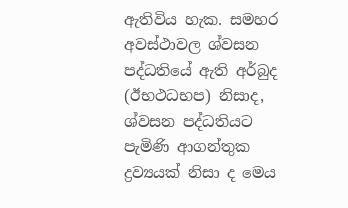ඇතිවිය හැක. සමහර අවස්ථාවල ශ්වසන පද්ධතියේ ඇති අර්බුද (ඊභථධභප) නිසාද, ශ්වසන පද්ධතියට පැමිණි ආගන්තුක ද්‍රව්‍යයක් නිසා ද මෙය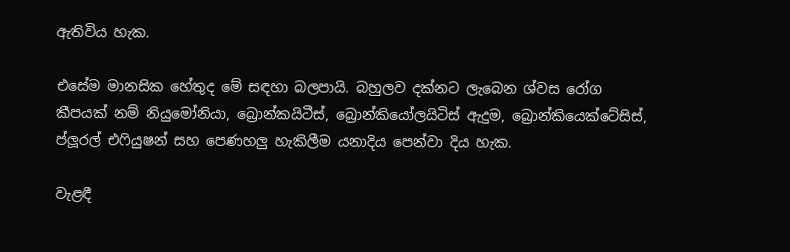ඇතිවිය හැක.

එසේම මානසික හේතුද මේ සඳහා බලපායි. බහුලව දක්නට ලැබෙන ශ්වස රෝග කීපයක් නම් නියුමෝනියා, බ්‍රොන්කයිටීස්, බ්‍රොන්කියෝලයිටිස් ඇදුම, බ්‍රොන්කියෙක්ටේසිස්, ප්ලූරල් එෆියුෂන් සහ පෙණහලු හැකිලීම යනාදිය පෙන්වා දිය හැක.

වැළඳී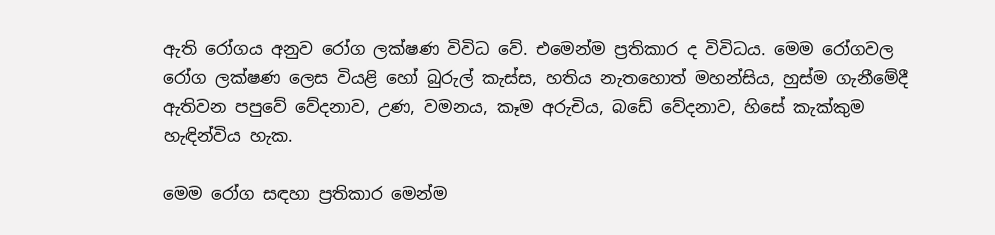ඇති රෝගය අනුව රෝග ලක්ෂණ විවිධ වේ. එමෙන්ම ප්‍රතිකාර ද විවිධය. මෙම රෝගවල රෝග ලක්ෂණ ලෙස වියළි හෝ බුරුල් කැස්ස, හතිය නැතහොත් මහන්සිය, හුස්ම ගැනීමේදී ඇතිවන පපුවේ වේදනාව, උණ, වමනය, කෑම අරුචිය, බඩේ වේදනාව, හිසේ කැක්කුම හැඳින්විය හැක.

මෙම රෝග සඳහා ප්‍රතිකාර මෙන්ම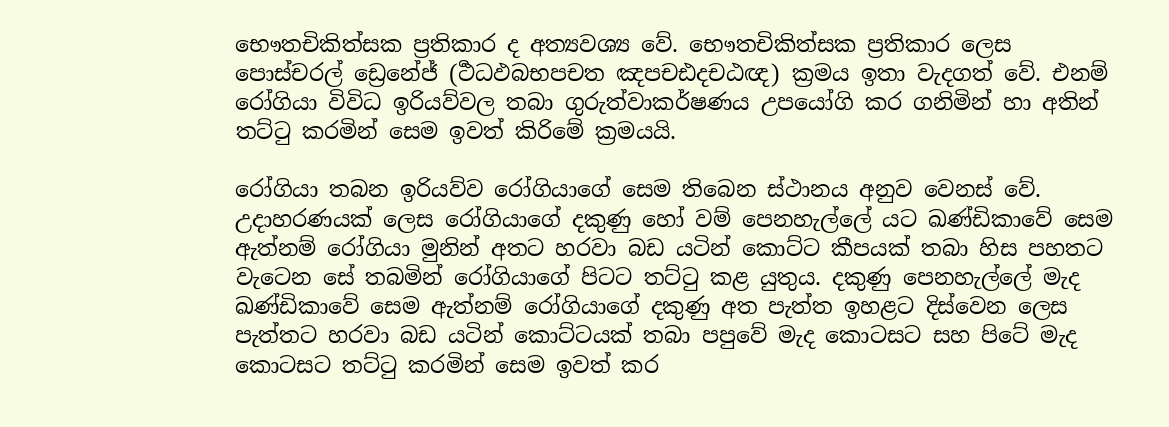භෞතචිකිත්සක ප්‍රතිකාර ද අත්‍යවශ්‍ය වේ. භෞතචිකිත්සක ප්‍රතිකාර ලෙස පොස්චරල් ඩ්‍රෙනේජ් (ර්‍ථධඵබභපචත ඤපචඪදචඨඥ) ක්‍රමය ඉතා වැදගත් වේ. එනම් රෝගියා විවිධ ඉරියව්වල තබා ගුරුත්වාකර්ෂණය උපයෝගි කර ගනිමින් හා අතින් තට්ටු කරමින් සෙම ඉවත් කිරිමේ ක්‍රමයයි.

රෝගියා තබන ඉරියව්ව රෝගියාගේ සෙම තිබෙන ස්ථානය අනුව වෙනස් වේ. උදාහරණයක් ලෙස රෝගියාගේ දකුණු හෝ වම් පෙනහැල්ලේ යට ඛණ්ඩිකාවේ සෙම ඇත්නම් රෝගියා මුනින් අතට හරවා බඩ යටින් කොට්ට කීපයක් තබා හිස පහතට වැටෙන සේ තබමින් රෝගියාගේ පිටට තට්ටු කළ යුතුය. දකුණු පෙනහැල්ලේ මැද ඛණ්ඩිකාවේ සෙම ඇත්නම් රෝගියාගේ දකුණු අත පැත්ත ඉහළට දිස්වෙන ලෙස පැත්තට හරවා බඩ යටින් කොට්ටයක් තබා පපුවේ මැද කොටසට සහ පිටේ මැද කොටසට තට්ටු කරමින් සෙම ඉවත් කර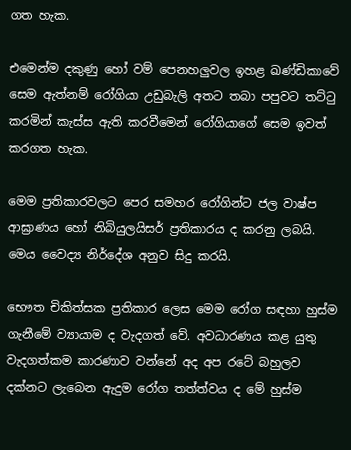ගත හැක.

එමෙන්ම දකුණු හෝ වම් පෙනහලුවල ඉහළ ඛණ්ඩිකාවේ සෙම ඇත්නම් රෝගියා උඩුබැලි අතට තබා පපුවට තට්ටු කරමින් කැස්ස ඇති කරවීමෙන් රෝගියාගේ සෙම ඉවත් කරගත හැක.

මෙම ප්‍රතිකාරවලට පෙර සමහර රෝගින්ට ජල වාෂ්ප ආඝ්‍රාණය හෝ නිබියුලයිසර් ප්‍රතිකාරය ද කරනු ලබයි. මෙය වෛද්‍ය නිර්දේශ අනුව සිදු කරයි.

භෞත චිකිත්සක ප්‍රතිකාර ලෙස මෙම රෝග සඳහා හුස්ම ගැනීමේ ව්‍යායාම ද වැදගත් වේ. අවධාරණය කළ යුතු වැදගත්කම කාරණාව වන්නේ අද අප රටේ බහුලව දක්නට ලැබෙන ඇදුම රෝග තත්ත්වය ද මේ හුස්ම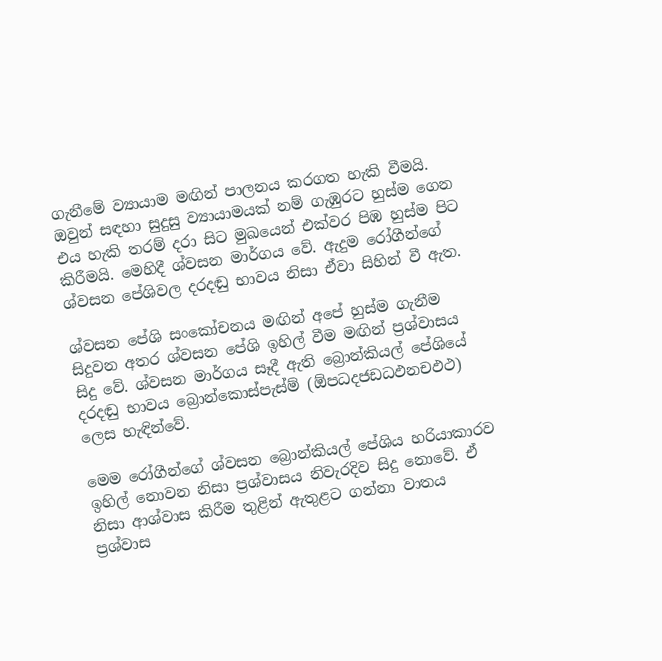ගැනීමේ ව්‍යායාම මඟින් පාලනය කරගත හැකි වීමයි. ඔවුන් සඳහා සුදුසු ව්‍යායාමයක් නම් ගැඹුරට හුස්ම ගෙන එය හැකි තරම් දරා සිට මුඛයෙන් එක්වර පිඹ හුස්ම පිට කිරීමයි. මෙහිදී ශ්වසන මාර්ගය වේ. ඇදුම රෝගීන්ගේ ශ්වසන පේශිවල දරදඬු භාවය නිසා ඒවා සිහින් වී ඇත.

ශ්වසන පේශි සංකෝචනය මඟින් අපේ හුස්ම ගැනීම සිදුවන අතර ශ්වසන පේශි ඉහිල් වීම මඟින් ප්‍රශ්වාසය සිදු වේ. ශ්වසන මාර්ගය සෑදී ඇති බ්‍රොන්කියල් පේශියේ දරදඬු භාවය බ්‍රොන්කොස්පැස්ම් (ඕපධදජඩධඵනචඵථ) ලෙස හැඳින්වේ.

මෙම රෝගීන්ගේ ශ්වසන බ්‍රොන්කියල් පේශිය හරියාකාරව ඉහිල් නොවන නිසා ප්‍රශ්වාසය නිවැරදිව සිදු නොවේ. ඒ නිසා ආශ්වාස කිරීම තුළින් ඇතුළට ගන්නා වාතය ප්‍රශ්වාස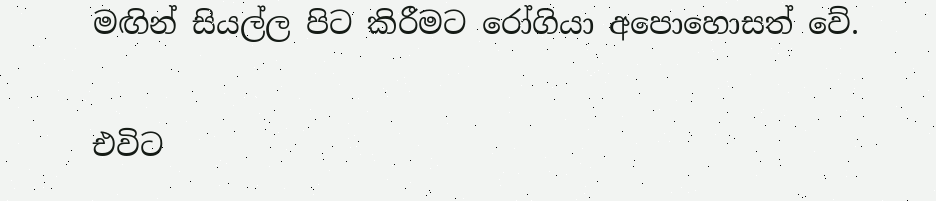මඟින් සියල්ල පිට කිරීමට රෝගියා අපොහොසත් වේ.

එවිට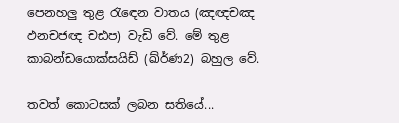පෙනහලු තුළ රැඳෙන වාතය (ඤඥචඤ ඵනචජඥ චඪප) වැඩි වේ. මේ තුළ කාබන්ඩයොක්සයිඩ් (ඛ්ර්‍ණ2) බහුල වේ.

තවත් කොටසක් ලබන සතියේ...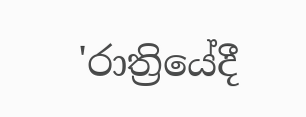'රාත්‍රියේදී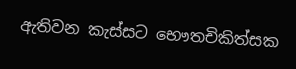ඇතිවන කැස්සට භෞතචිකිත්සක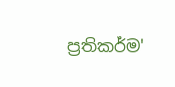ප්‍රතිකර්ම'